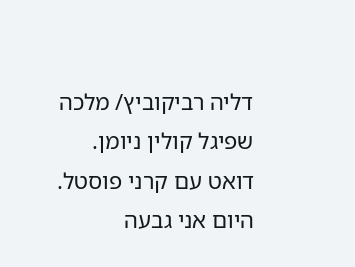דליה רביקוביץ/ מלכה שפיגל קולין ניומן.
דואט עם קרני פוסטל.
היום אני גבעה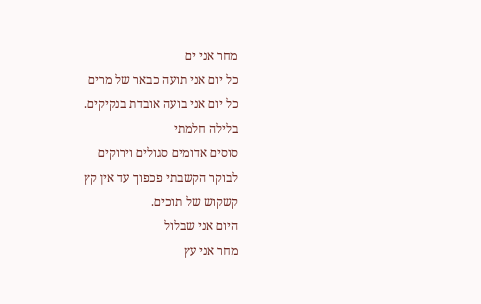מחר אני ים
כל יום אני תועה כבאר של מרים
כל יום אני בועה אובדת בנקיקים.
בלילה חלמתי
סוסים אדומים סגולים וירוקים
לבוקר הקשבתי פכפוך עד אין קץ
קשקוש של תוכים.
היום אני שבלול
מחר אני עץ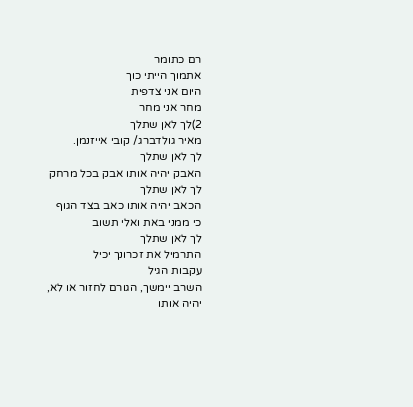רם כתומר
אתמוך הייתי כוך
היום אני צדפית
מחר אני מחר
2)לך לאן שתלך
מאיר גולדברג/ קובי אייזנמן.
לך לאן שתלך
האבק יהיה אותו אבק בכל מרחק
לך לאן שתלך
הכאב יהיה אותו כאב בצד הגוף
כי ממני באת ואלי תשוב
לך לאן שתלך
התרמיל את זכרונך יכיל
עקבות הגיל
השרב יימשך, הגורם לחזור או לא,
יהיה אותו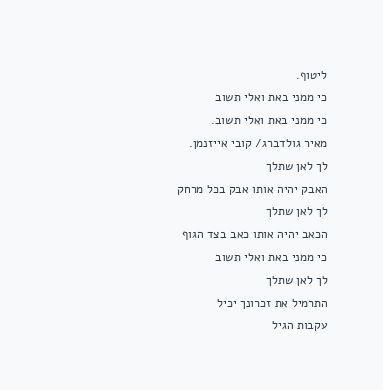ליטוף.
כי ממני באת ואלי תשוב
כי ממני באת ואלי תשוב.
מאיר גולדברג/ קובי אייזנמן.
לך לאן שתלך
האבק יהיה אותו אבק בכל מרחק
לך לאן שתלך
הכאב יהיה אותו כאב בצד הגוף
כי ממני באת ואלי תשוב
לך לאן שתלך
התרמיל את זכרונך יכיל
עקבות הגיל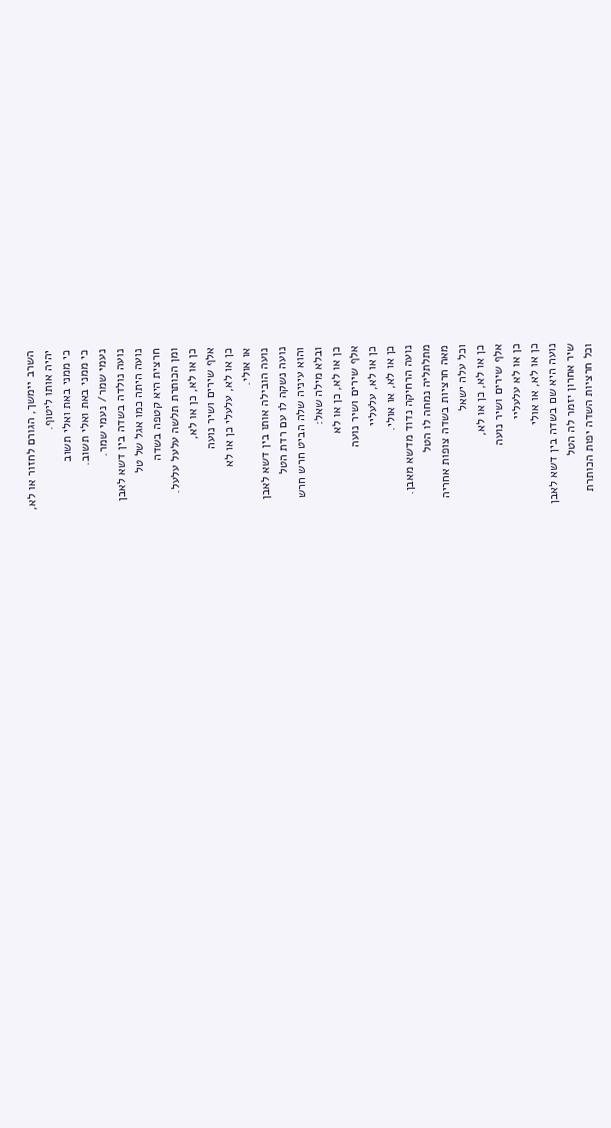השרב יימשך, הגורם לחזור או לא,
יהיה אותו ליטוף.
כי ממני באת ואלי תשוב
כי ממני באת ואלי תשוב.
נעמי שמר/ נעמי שמר.
נועה נולדה בשדה בין דשא לאבן
נועה היתה כמו אגל של טל
חרצית היא קטפה בשדה
ומן הכותרת תלשה עלעל עלעל.
כן או לא, כן או לא,
אלף שירים ושיר נועה
כן או לא, עלעלי כן או לא
או אולי.
נועה הובילה אותו בין דשא לאבן
נועה נשקה לו עם רדת הטל
והוא עיניה שלה הביט חרש חרש
ובלא מילה שאל:
כן או לא, כן או לא
אלף שירים ושיר נועה
כן או לא, עלעליי
כן או לא, או אולי.
נועה הרחיקה נדוד מדשא מאבן.
מתלתליה נמחה לו הטל
מאה חרציות בשדה צופות אחריה
וכל עלה ישאל
כן או לא, כן או לא,
אלף שירים ושיר נועה
כן או לא עלעליי
כן או לא, או אולי
נועה היא שם בשדה בין דשא לאבן
שיר אחרון יזמר לה הטל
וכל חרציות השדה יפות הכותרת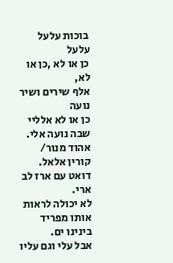בוכות עלעל עלעל
כן או לא ,כן או לא,
אלף שירים ושיר נועה
כן או לא אלליי
שבה נועה אלי.
אהוד מנור/ קורין אלאל.
דואט עם ארז לב ארי.
לא יכולה לראות אותו מפריד בינינו ים.
אבל עלי וגם עליו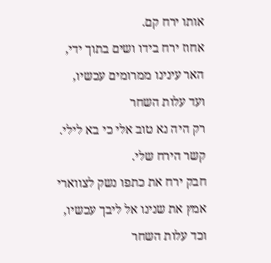אותו ירח קם.
אחוז ירח בידו ושים בתוך ידי,
האר עינינו ממרומים עכשיו,
ועד עלות השחר
רק היה נא טוב אלי כי בא לילי.
קשר הירח שלי.
חבק ירח את כתפו נשק לצווארי
אמץ את שנינו אל ליבך עכשיו,
וכד עלות השחר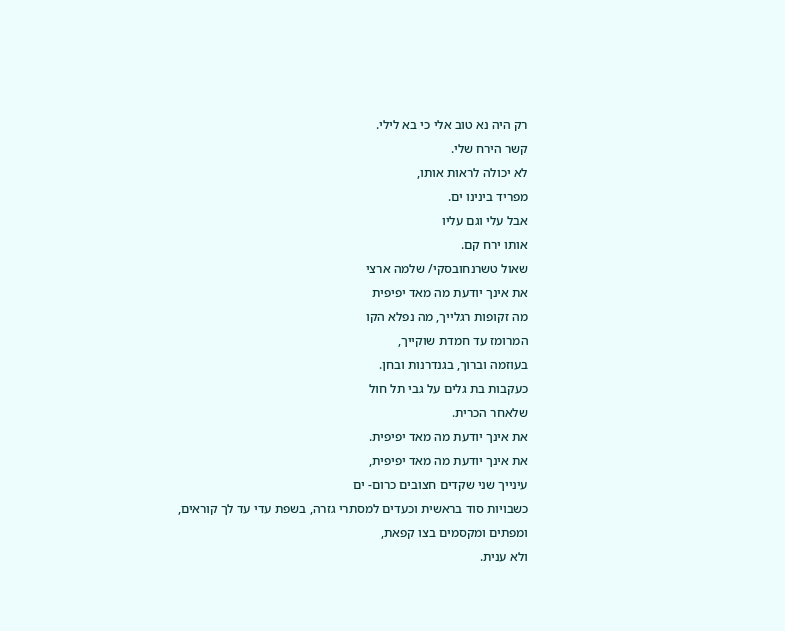רק היה נא טוב אלי כי בא לילי.
קשר הירח שלי.
לא יכולה לראות אותו,
מפריד בינינו ים.
אבל עלי וגם עליו
אותו ירח קם.
שאול טשרנחובסקי/ שלמה ארצי
את אינך יודעת מה מאד יפיפית
מה זקופות רגלייך, מה נפלא הקו
המרומז עד חמדת שוקייך,
בעוזמה וברוך, בגנדרנות ובחן.
כעקבות בת גלים על גבי תל חול
שלאחר הכרית.
את אינך יודעת מה מאד יפיפית.
את אינך יודעת מה מאד יפיפית,
עינייך שני שקדים חצובים כרום- ים
כשבויות סוד בראשית וכעדים למסתרי גזרה, בשפת עדי עד לך קוראים,
ומפתים ומקסמים בצו קפאת,
ולא ענית.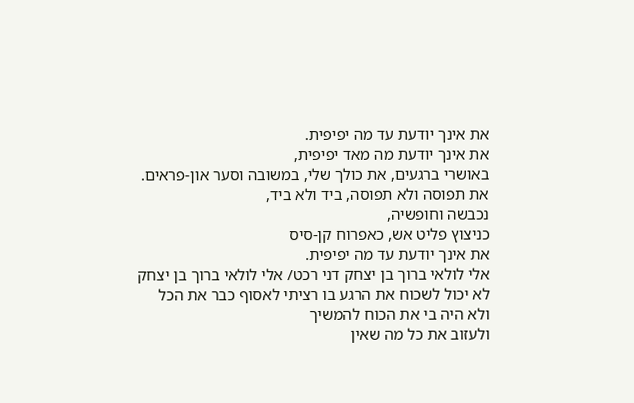את אינך יודעת עד מה יפיפית.
את אינך יודעת מה מאד יפיפית,
באושרי ברגעים, את כולך שלי, במשובה וסער און-פראים.
את תפוסה ולא תפוסה, ביד ולא ביד,
נכבשה וחופשיה,
כניצוץ פליט אש, כאפרוח קן-סיס
את אינך יודעת עד מה יפיפית.
אלי לולאי ברוך בן יצחק דני רכט/ אלי לולאי ברוך בן יצחק
לא יכול לשכוח את הרגע בו רציתי לאסוף כבר את הכל
ולא היה בי את הכוח להמשיך
ולעזוב את כל מה שאין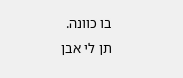בו כוונה.
תן לי אבן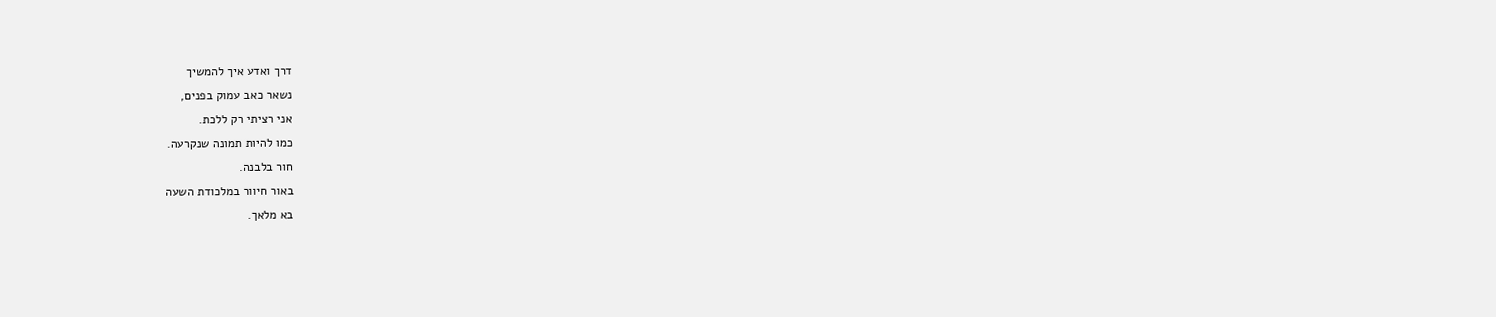דרך ואדע איך להמשיך
נשאר כאב עמוק בפנים,
אני רציתי רק ללכת.
כמו להיות תמונה שנקרעה.
חור בלבנה.
באור חיוור במלכודת השעה
בא מלאך.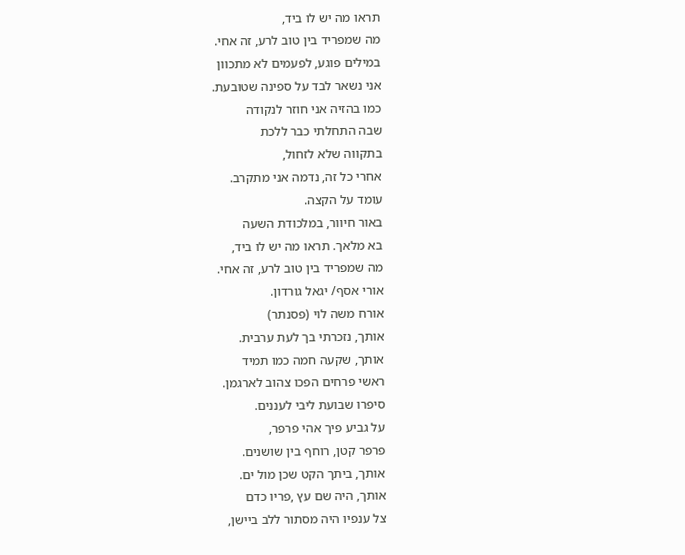תראו מה יש לו ביד,
מה שמפריד בין טוב לרע, זה אחי.
במילים פוגע, לפעמים לא מתכוון
אני נשאר לבד על ספינה שטובעת.
כמו בהזיה אני חוזר לנקודה
שבה התחלתי כבר ללכת
בתקווה שלא לזחול,
אחרי כל זה, נדמה אני מתקרב.
עומד על הקצה.
באור חיוור, במלכודת השעה
בא מלאך. תראו מה יש לו ביד,
מה שמפריד בין טוב לרע, זה אחי.
אורי אסף/ יגאל גורדון.
אורח משה לוי (פסנתר)
אותך, נזכרתי בך לעת ערבית.
אותך, שקעה חמה כמו תמיד
ראשי פרחים הפכו צהוב לארגמן.
סיפרו שבועת ליבי לעננים.
על גביע פיך אהי פרפר,
פרפר קטן, רוחף בין שושנים.
אותך, ביתך הקט שכן מול ים.
אותך, היה שם עץ ,פריו כדם
צל ענפיו היה מסתור ללב ביישן,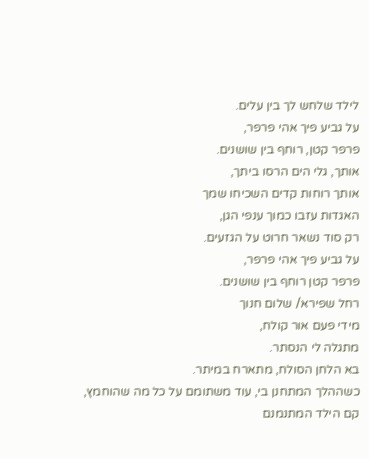לילד שלחש לך בין עלים.
על גביע פיך אהי פרפר,
פרפר קטן, רוחף בין שושנים.
אותך, גלי הים הרסו ביתך,
אותך רוחות קדים השכיחו שמך
האגדות עזבו כמוך ענפי הגן,
רק סוד נשאר חרוט על הגזעים.
על גביע פיך אהי פרפר,
פרפר קטן רוחף בין שושנים.
רחל שפירא/ שלום חנוך
מידי פעם אור קולח,
מתגלה לי הנסתר.
בא הלחן הסולח, מתארח במיתר.
כשההלך המתחנן בי, עוד משתומם על כל מה שהוחמץ,
קם הילד המתנמנם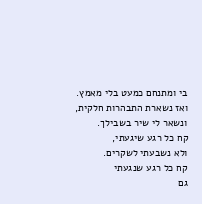בי ומתנחם כמעט בלי מאמץ.
ואז נשארת התבהרות חלקית, ונשאר לי שיר בשבילך.
קח כל רגע שיגעתי,
ולא נשבעתי לשקרים.
קח כל רגע שנגעתי
גם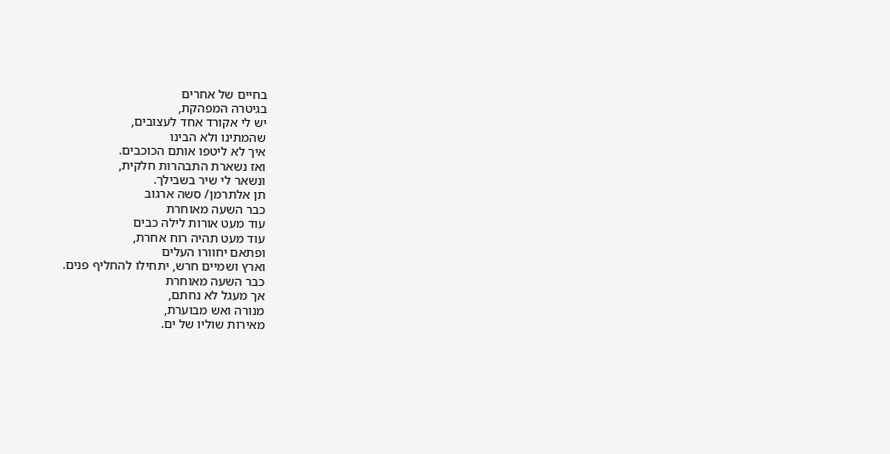בחיים של אחרים
בגיטרה המפהקת,
יש לי אקורד אחד לעצובים,
שהמתינו ולא הבינו
איך לא ליטפו אותם הכוכבים.
ואז נשארת התבהרות חלקית,
ונשאר לי שיר בשבילך.
תן אלתרמן/ סשה ארגוב
כבר השעה מאוחרת
עוד מעט אורות לילה כבים
עוד מעט תהיה רוח אחרת,
ופתאם יחוורו העלים
וארץ ושמיים חרש, יתחילו להחליף פנים.
כבר השעה מאוחרת
אך מעגל לא נחתם,
מנורה ואש מבוערת,
מאירות שוליו של ים.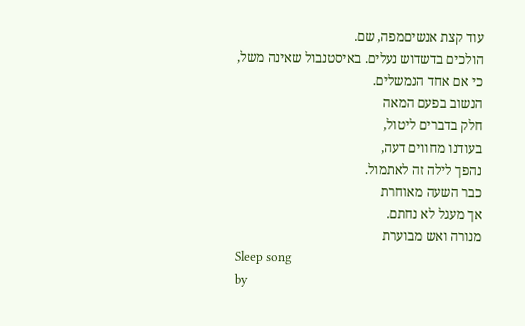עוד קצת אנשיםמפה, שם.
הולכים בדשדוש נעלים. באיסטנבול שאינה משל, כי אם אחד הנמשלים.
הנשוב בפעם המאה
חלק בדברים ליטול,
בעודנו מחווים דעה,
נהפך לילה זה לאתמול.
כבר השעה מאוחרת
אך מעגל לא נחתם.
מנורה ואש מבוערת
Sleep song
by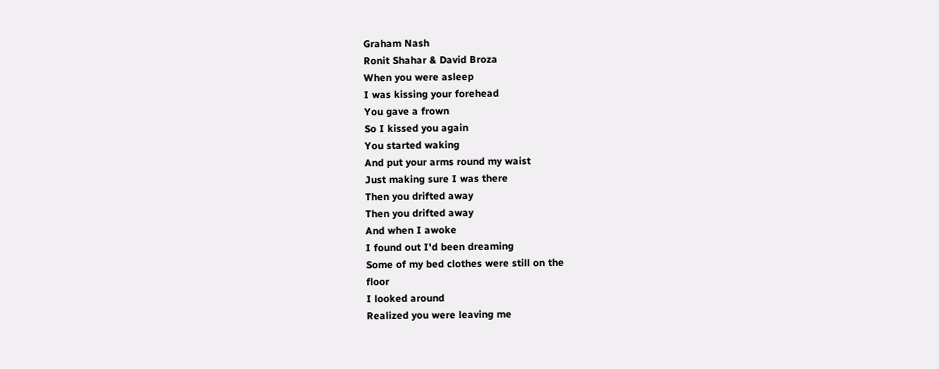Graham Nash
Ronit Shahar & David Broza
When you were asleep
I was kissing your forehead
You gave a frown
So I kissed you again
You started waking
And put your arms round my waist
Just making sure I was there
Then you drifted away
Then you drifted away
And when I awoke
I found out I'd been dreaming
Some of my bed clothes were still on the
floor
I looked around
Realized you were leaving me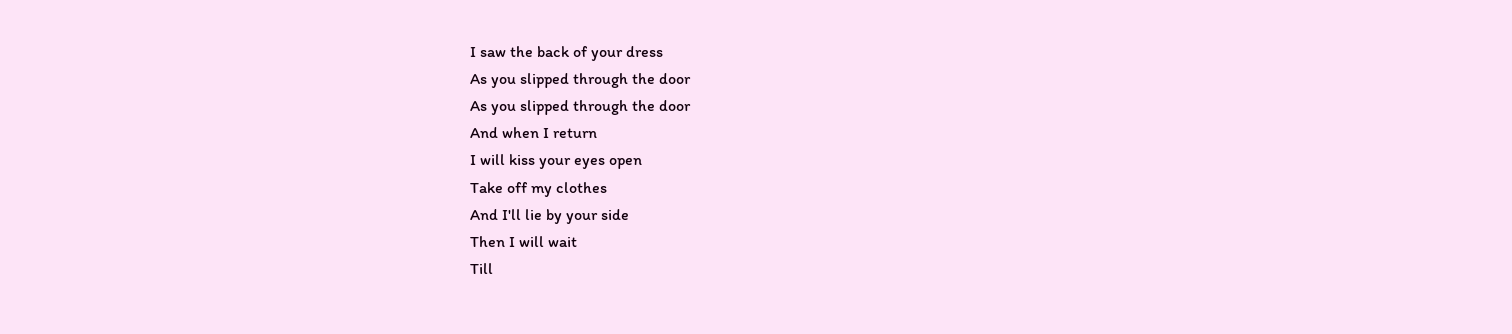I saw the back of your dress
As you slipped through the door
As you slipped through the door
And when I return
I will kiss your eyes open
Take off my clothes
And I'll lie by your side
Then I will wait
Till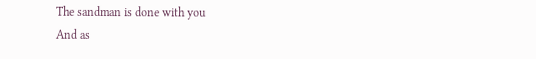The sandman is done with you
And as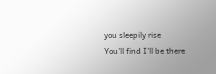you sleepily rise
You'll find I'll be there